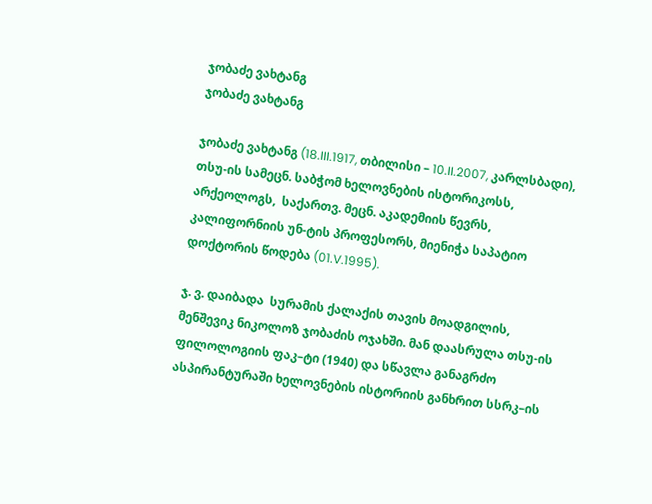ჯობაძე ვახტანგ
ჯობაძე ვახტანგ

ჯობაძე ვახტანგ (18.III.1917, თბილისი – 10.II.2007, კარლსბადი), თსუ-ის სამეცნ. საბჭომ ხელოვნების ისტორიკოსს, არქეოლოგს,  საქართვ. მეცნ. აკადემიის წევრს, კალიფორნიის უნ-ტის პროფესორს, მიენიჭა საპატიო დოქტორის წოდება (01.V.1995).

ჯ. ვ. დაიბადა  სურამის ქალაქის თავის მოადგილის, მენშევიკ ნიკოლოზ ჯობაძის ოჯახში. მან დაასრულა თსუ-ის ფილოლოგიის ფაკ–ტი (1940) და სწავლა განაგრძო ასპირანტურაში ხელოვნების ისტორიის განხრით სსრკ–ის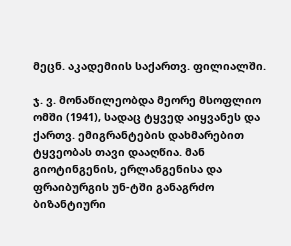მეცნ. აკადემიის საქართვ. ფილიალში.

ჯ. ვ. მონაწილეობდა მეორე მსოფლიო ომში (1941), სადაც ტყვედ აიყვანეს და ქართვ. ემიგრანტების დახმარებით ტყვეობას თავი დააღწია. მან გიოტინგენის, ერლანგენისა და ფრაიბურგის უნ-ტში განაგრძო ბიზანტიური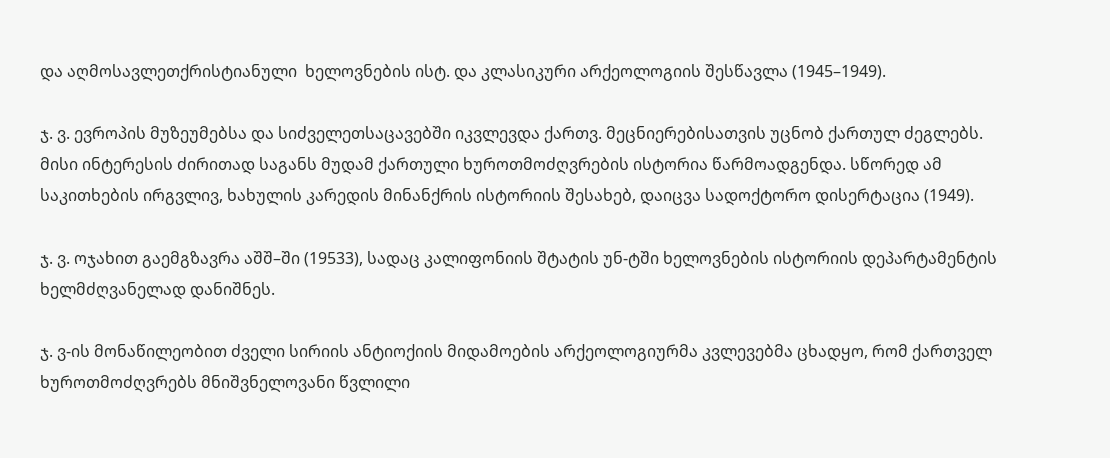და აღმოსავლეთქრისტიანული  ხელოვნების ისტ. და კლასიკური არქეოლოგიის შესწავლა (1945–1949).

ჯ. ვ. ევროპის მუზეუმებსა და სიძველეთსაცავებში იკვლევდა ქართვ. მეცნიერებისათვის უცნობ ქართულ ძეგლებს. მისი ინტერესის ძირითად საგანს მუდამ ქართული ხუროთმოძღვრების ისტორია წარმოადგენდა. სწორედ ამ საკითხების ირგვლივ, ხახულის კარედის მინანქრის ისტორიის შესახებ, დაიცვა სადოქტორო დისერტაცია (1949).

ჯ. ვ. ოჯახით გაემგზავრა აშშ–ში (19533), სადაც კალიფონიის შტატის უნ-ტში ხელოვნების ისტორიის დეპარტამენტის ხელმძღვანელად დანიშნეს.

ჯ. ვ-ის მონაწილეობით ძველი სირიის ანტიოქიის მიდამოების არქეოლოგიურმა კვლევებმა ცხადყო, რომ ქართველ ხუროთმოძღვრებს მნიშვნელოვანი წვლილი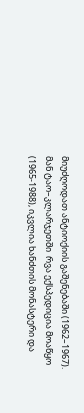მიუძღოდათ ანტიოქიის გაშენებაში (1962–1967). მან ტაო–კლარჯეთში  რვა ექსპედიცია მოაწყო (1965-1988), იკვლია ხანძთის მონასტერი და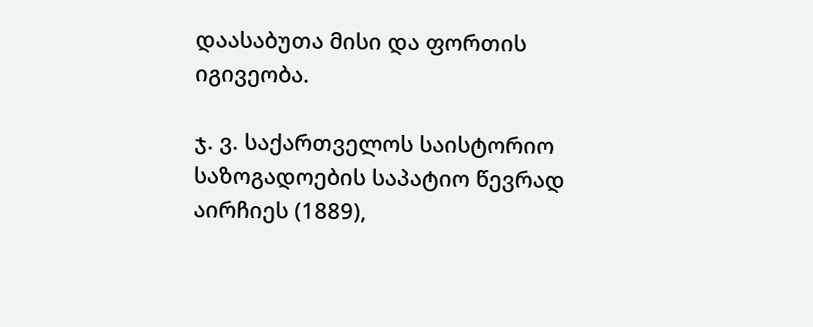დაასაბუთა მისი და ფორთის იგივეობა.

ჯ. ვ. საქართველოს საისტორიო საზოგადოების საპატიო წევრად აირჩიეს (1889),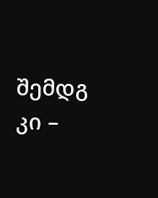შემდგ კი –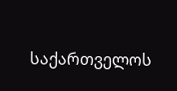საქართველოს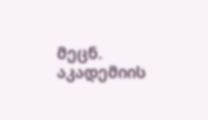მეცნ. აკადემიის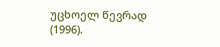უცხოელ წევრად (1996).